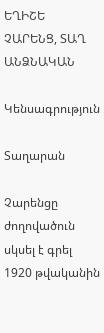ԵՂԻՇԵ ՉԱՐԵՆՑ, ՏԱՂ ԱՆՁՆԱԿԱՆ

Կենսագրություն

Տաղարան

Չարենցը ժողովածուն սկսել է գրել 1920 թվականին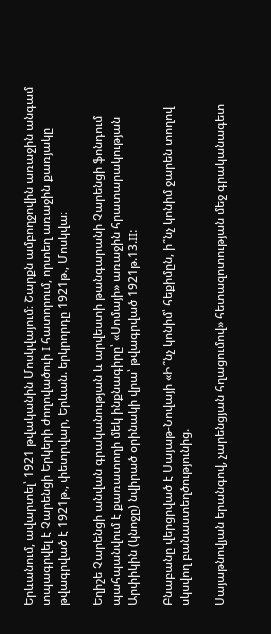Երևանում, ավարտել՝ 1921 թվականին Մոսկվայում։ Շարքն ամբողջովին առաջին անգամ տպագրվել է Չարենցի Երկերի ժողովածուի I հատորում, որտեղ առաջին քառյակը թվագրված է 1921թ., փետրվար, Երևան. երկրորդը 1921թ., Մոսկվա։

Եղիշե Չարենցի անվան գրականության և արվեստի թանգարանի Չարենցի ֆոնդում պահպանվում է քառատողի մեկ ինքնագիրը՝ «Սոմայի» առաջին հրատարակության Արփիկին (կնոջը) նվիրած օրինակի վրա՝ թվագրված 1921թ.13.II:

Բնաբանը վերցրված է Սայաթ-Նովայի «Ի՞նչ կոնիմ՝ հեքիմըն, ի՞նչ կոնիմ ջարեն տողով սկսվող բանաստեղծությունից.

Սայաթնովյան երանգով, չարենցյան հղացումով» հետազոտության մեջ գրականագետ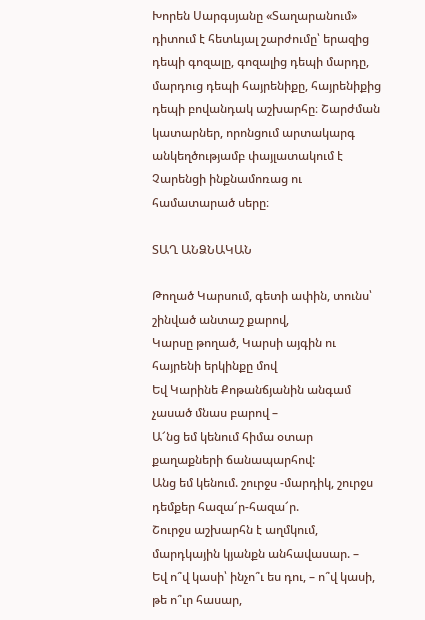Խորեն Սարգսյանը «Տաղարանում» դիտում է հետևյալ շարժումը՝ երազից դեպի գոզալը, գոզալից դեպի մարդը, մարդուց դեպի հայրենիքը, հայրենիքից դեպի բովանդակ աշխարհը։ Շարժման կատարներ, որոնցում արտակարգ անկեղծությամբ փայլատակում է Չարենցի ինքնամոռաց ու համատարած սերը։

ՏԱՂ ԱՆՁՆԱԿԱՆ

Թողած Կարսում, գետի ափին, տունս՝ շինված անտաշ քարով,
Կարսը թողած, Կարսի այգին ու հայրենի երկինքը մով
Եվ Կարինե Քոթանճյանին անգամ չասած մնաս բարով –
Ա՜նց եմ կենում հիմա օտար քաղաքների ճանապարհով:
Անց եմ կենում. շուրջս -մարդիկ, շուրջս դեմքեր հազա՜ր-հազա՜ր.
Շուրջս աշխարհն է աղմկում, մարդկային կյանքն անհավասար. –
Եվ ո՞վ կասի՝ ինչո՞ւ ես դու, – ո՞վ կասի, թե ո՞ւր հասար,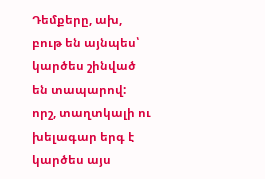Դեմքերը, ախ, բութ են այնպես՝ կարծես շինված են տապարով:
որշ, տաղտկալի ու խելագար երգ է կարծես այս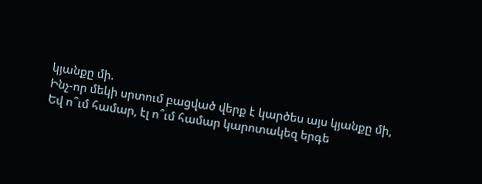կյանքը մի.
Ինչ-որ մեկի սրտում բացված վերք է կարծես այս կյանքը մի,
Եվ ո՞ւմ համար, էլ ո՞ւմ համար կարոտակեզ երգե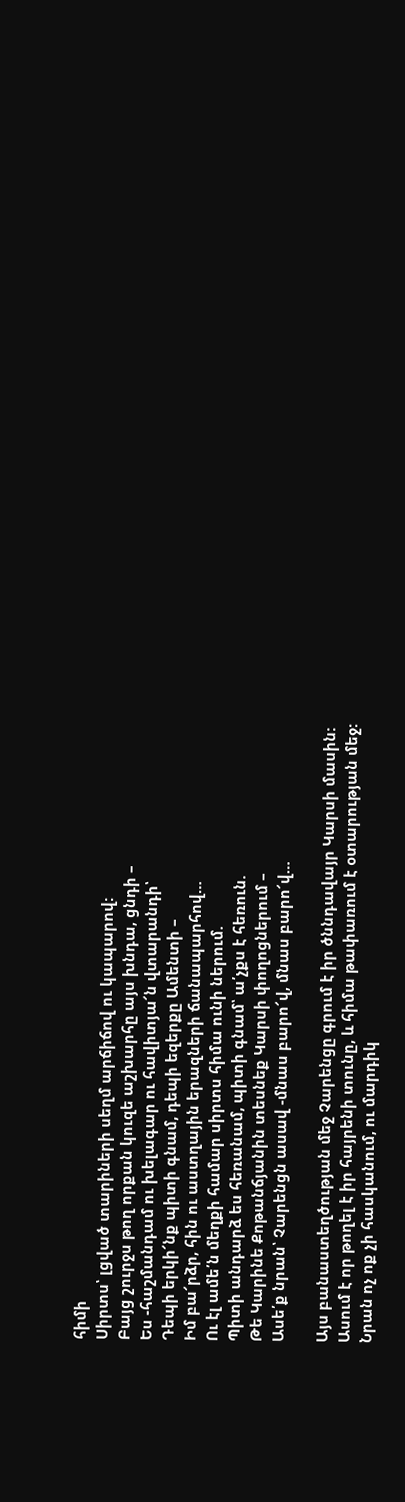հիմի
Սիրտս՝ լցված տարիների սեղմ արճիճով ու կապարով:
Բայց շուրջս թող որքան կուզե աշխարհը այս խնդա, ցնդի –
Ես -հաշմանդամ ու խելագար ու հավիտյա՜ն վտարանդի՝
Դեպի երկի՜նք պիտի գնամ, դեպի եզերքը Ամենտի –
Իմ բա՜րձր, հին ու աստղային երազների ճանապարհով…
Ու էլ ամե՛ն մեղքի համար սիրտս հիմա ունի ներում.
Պիտի անդարձ ես հեռանամ, պիտի գնամ՝ ա՛չքս է հեռուն.
Թե Կարինե Քոթանճյանին տեսնեք Կարսի փողոցներում –
Ասե՛ք նրան՝ Չարենցն ասավ -մնաս բարո՜վ, մնաս բարո՜վ…

Այս բանաստեղծության մեջ Չարենցը գրում է իր ծննդավայր Կարսի մասին: Ասում է որ թողել է իր հայրենի տունը, և հիմա թափառում է օտարության մեջ: Նրան ոչ ոք չի հասկանում, ու մարդիկ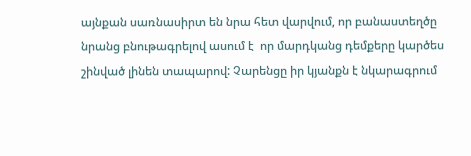այնքան սառնասիրտ են նրա հետ վարվում, որ բանաստեղծը նրանց բնութագրելով ասում է  որ մարդկանց դեմքերը կարծես շինված լինեն տապարով: Չարենցը իր կյանքն է նկարագրում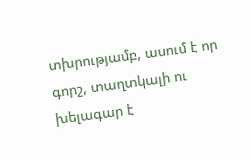տխրությամբ, ասում է որ գորշ, տաղտկալի ու խելագար է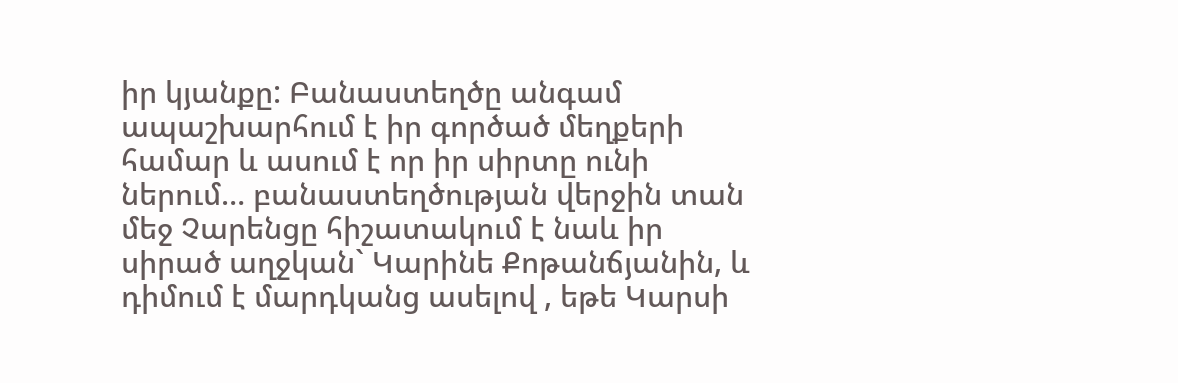իր կյանքը: Բանաստեղծը անգամ ապաշխարհում է իր գործած մեղքերի համար և ասում է որ իր սիրտը ունի ներում… բանաստեղծության վերջին տան մեջ Չարենցը հիշատակում է նաև իր սիրած աղջկան` Կարինե Քոթանճյանին, և դիմում է մարդկանց ասելով , եթե Կարսի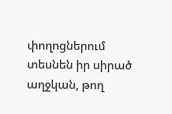փողոցներում տեսնեն իր սիրած աղջկան, թող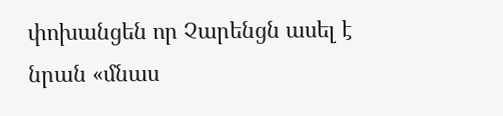փոխանցեն որ Չարենցն ասել է նրան «մնաս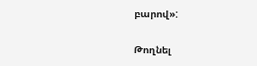բարով»:

Թողնել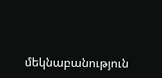մեկնաբանություն